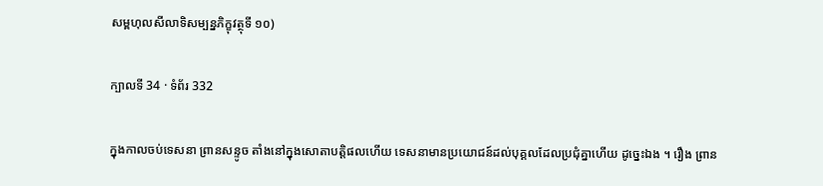សម្ពហុលសីលាទិសម្បន្នភិក្ខុវត្ថុទី ១០)

ក្បាលទី 34 · ទំព័រ 332

ក្នុងកាលចប់ទេសនា ព្រានសន្ទូច តាំងនៅក្នុងសោតាបត្តិផលហើយ ទេសនាមានប្រយោជន៍ដល់បុគ្គលដែលប្រជុំគ្នាហើយ ដូច្នេះឯង ។ រឿង ព្រាន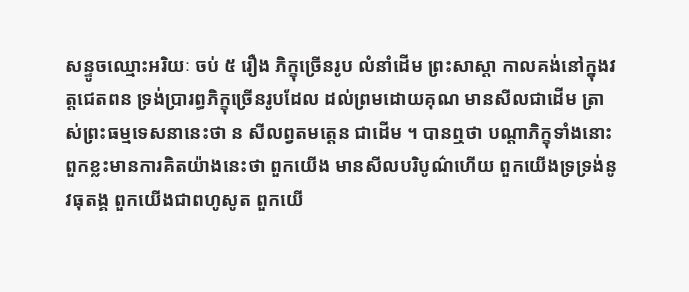សន្ទូចឈ្មោះអរិយៈ ចប់ ៥ រឿង ភិក្ខុច្រើនរូប លំនាំដើម ព្រះសាស្តា កាលគង់នៅក្នុងវត្តជេតពន ទ្រង់ប្រារព្ធភិក្ខុច្រើនរូបដែល ដល់ព្រមដោយគុណ មានសីលជាដើម ត្រាស់ព្រះធម្មទេសនានេះថា ន សីលព្វតមត្តេន ជាដើម ។ បានឮថា បណ្តាភិក្ខុទាំងនោះ ពួកខ្លះមានការគិតយ៉ាងនេះថា ពួកយើង មានសីលបរិបូណ៌ហើយ ពួកយើងទ្រទ្រង់នូវធុតង្គ ពួកយើងជាពហូសូត ពួកយើ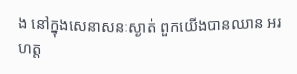ង នៅក្នុងសេនាសនៈស្ងាត់ ពួកយើងបានឈាន អរហត្ត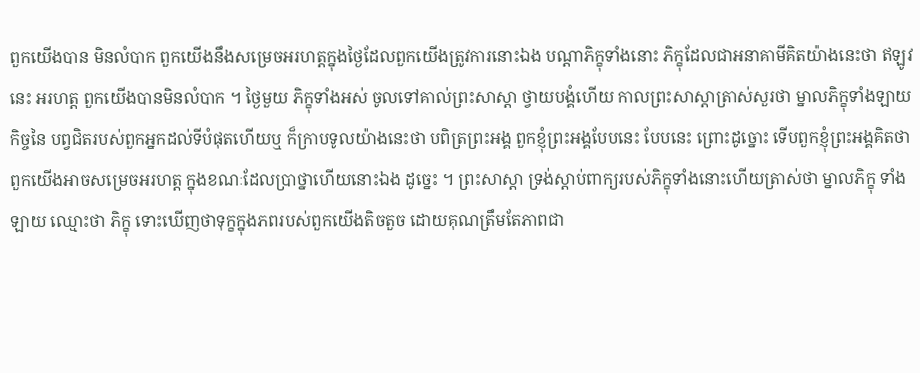ពួកយើងបាន មិនលំបាក ពួកយើងនឹងសម្រេចអរហត្តក្នុងថ្ងៃដែលពួកយើងត្រូវការនោះឯង បណ្តាភិក្ខុទាំងនោះ ភិក្ខុដែលជាអនាគាមីគិតយ៉ាងនេះថា ឥឡូវនេះ អរហត្ត ពួកយើងបានមិនលំបាក ។ ថ្ងៃមួយ ភិក្ខុទាំងអស់ ចូលទៅគាល់ព្រះសាស្តា ថ្វាយបង្គំហើយ កាលព្រះសាស្តាត្រាស់សួរថា ម្នាលភិក្ខុទាំងឡាយ កិច្ចនៃ បព្វជិតរបស់ពួកអ្នកដល់ទីបំផុតហើយឬ ក៏ក្រាបទូលយ៉ាងនេះថា បពិត្រព្រះអង្គ ពួកខ្ញុំព្រះអង្គបែបនេះ បែបនេះ ព្រោះដូច្នោះ ទើបពួកខ្ញុំព្រះអង្គគិតថា ពួកយើងអាចសម្រេចអរហត្ត ក្នុងខណៈដែលប្រាថ្នាហើយនោះឯង ដូច្នេះ ។ ព្រះសាស្តា ទ្រង់ស្តាប់ពាក្យរបស់ភិក្ខុទាំងនោះហើយត្រាស់ថា ម្នាលភិក្ខុ ទាំងឡាយ ឈ្មោះថា ភិក្ខុ ទោះឃើញថាទុក្ខក្នុងភពរបស់ពួកយើងតិចតួច ដោយគុណត្រឹមតែភាពជា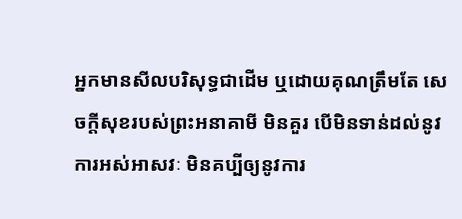អ្នកមានសីលបរិសុទ្ធជាដើម ឬដោយគុណត្រឹមតែ សេចក្តីសុខរបស់ព្រះអនាគាមី មិនគួរ បើមិនទាន់ដល់នូវការអស់អាសវៈ មិនគប្បីឲ្យនូវការ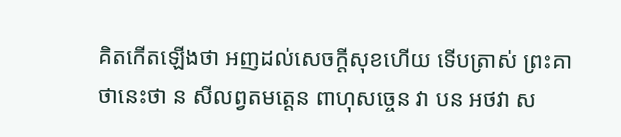គិតកើតឡើងថា អញដល់សេចក្តីសុខហើយ ទើបត្រាស់ ព្រះគាថានេះថា ន សីលព្វតមត្តេន ពាហុសច្ចេន វា បន អថវា ស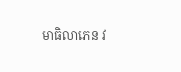មាធិលាភេន វ